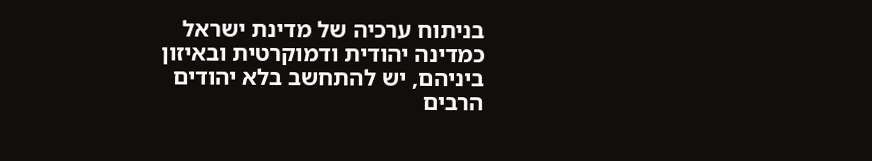בניתוח ערכיה של מדינת ישראל כמדינה יהודית ודמוקרטית ובאיזון ביניהם, יש להתחשב בלא יהודים הרבים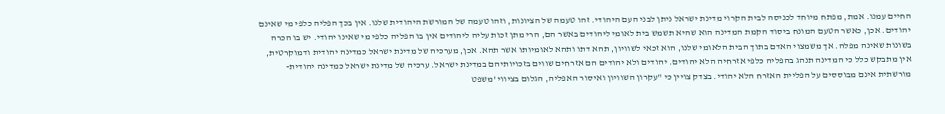החיים עמנו. אמת, מפתח מיוחד לכניסה לבית הקרוי מדינת ישראל ניתן לבני העם היהודי. זהו טעמה של הציונות, וזהו טעמה של המורשת היהודית שלנו. אין בכך הפליה כלפי מי שאינם יהודים. אכן, כאשר הטעם המונח ביסוד הקמת המדינה הוא שהיא תשמש בית לאומי ליהודים באשר הם, הרי מתן זכות עליה ליהודים אין בו הפליה כלפי מי שאינו יהודי. יש בו הכרה בשונות שאינה מפלה. אך משמצוי האדם בתוך הבית הלאומי שלנו, הוא זכאי לשוויון, תהא דתו ותהא לאומיותו אשר תהא. אכן, מערכיה של מדינת ישראל כמדינה יהודית ודמוקרטית, אין מתבקש כלל כי המדינה תנהג בהפליה כלפי אזרחיה הלא יהודים. יהודים ולא יהודים הם אזרחים שווים בזכויותיהם במדינת ישראל. ערכיה של מדינת ישראל כמדינה יהודית-מורשתית אינם מבוססים על הפליית האזרח הלא יהודי. בצדק צויין כי "עקרון השוויון ואיסור האפליה, הגלום בציווי 'משפט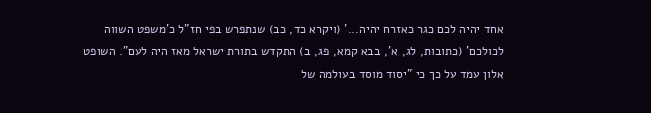אחד יהיה לכם כגר כאזרח יהיה...' (ויקרא כד, כב) שנתפרש בפי חז"ל כ'משפט השווה לכולכם' (כתובות, לג, א', בבא קמא, פג, ב) התקדש בתורת ישראל מאז היה לעם". השופט אלון עמד על כך כי "יסוד מוסד בעולמה של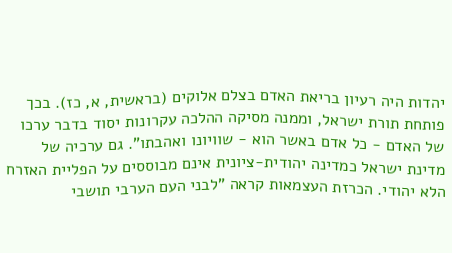יהדות היה רעיון בריאת האדם בצלם אלוקים (בראשית, א, כז). בכך פותחת תורת ישראל, וממנה מסיקה ההלכה עקרונות יסוד בדבר ערכו של האדם - כל אדם באשר הוא - שוויונו ואהבתו". גם ערכיה של מדינת ישראל כמדינה יהודית-ציונית אינם מבוססים על הפליית האזרח הלא יהודי. הכרזת העצמאות קראה "לבני העם הערבי תושבי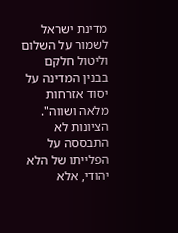מדינת ישראל לשמור על השלום וליטול חלקם בבנין המדינה על יסוד אזרחות מלאה ושווה". הציונות לא התבססה על הפלייתו של הלא יהודי, אלא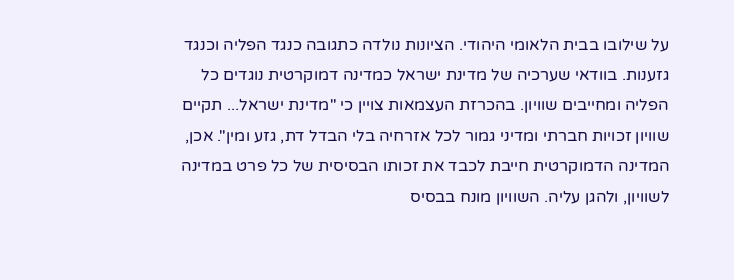על שילובו בבית הלאומי היהודי. הציונות נולדה כתגובה כנגד הפליה וכנגד גזענות. בוודאי שערכיה של מדינת ישראל כמדינה דמוקרטית נוגדים כל הפליה ומחייבים שוויון. בהכרזת העצמאות צויין כי "מדינת ישראל... תקיים שוויון זכויות חברתי ומדיני גמור לכל אזרחיה בלי הבדל דת, גזע ומין". אכן, המדינה הדמוקרטית חייבת לכבד את זכותו הבסיסית של כל פרט במדינה לשוויון, ולהגן עליה. השוויון מונח בבסיס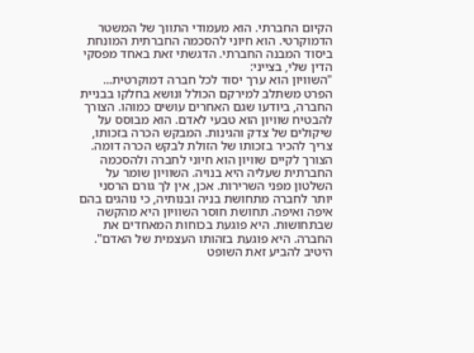הקיום החברתי. הוא מעמודי התווך של המשטר הדמוקרטי. הוא חיוני להסכמה החברתית המונחת ביסוד המבנה החברתי. הדגשתי זאת באחד מפסקי הדין שלי, בצייני:
"השוויון הוא ערך יסוד לכל חברה דמוקרטית... הפרט משתלב למירקם הכולל ונושא בחלקו בבניית החברה, ביודעו שגם האחרים עושים כמוהו. הצורך להבטיח שוויון הוא טבעי לאדם. הוא מבוסס על שיקולים של צדק והגינות. המבקש הכרה בזכותו, צריך להכיר בזכותו של הזולת לבקש הכרה דומה. הצורך לקיים שוויון הוא חיוני לחברה ולהסכמה החברתית שעליה היא בנויה. השוויון שומר על השלטון מפני השרירות. אכן, אין לך גורם הרסני יותר לחברה מתחושת בניה ובנותיה, כי נוהגים בהם איפה ואיפה. תחושת חוסר השוויון היא מהקשה שבתחושות. היא פוגעת בכוחות המאחדים את החברה. היא פוגעת בזהותו העצמית של האדם".
היטיב להביע זאת השופט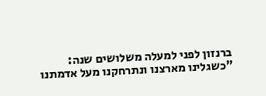ברנזון לפני למעלה משלושים שנה:
"כשגלינו מארצנו ונתרחקנו מעל אדמתנו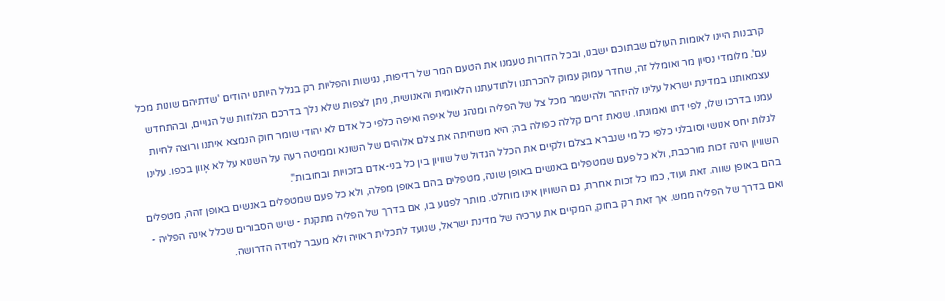קרבנות היינו לאומות העולם שבתוכם ישבנו, ובכל הדורות טעמנו את הטעם המר של רדיפות, נגישות והפליות רק בגלל היותנו יהודים 'שדתיהם שונות מכל עם'. מלומדי נסיון מר ואומלל זה, שחדר עמוק עמוק להכרתנו ולתודעתנו הלאומית והאנושית, ניתן לצפות שלא נלך בדרכם הנלוזות של הגויים, ובהתחדש עצמאותנו במדינת ישראל עלינו להיזהר ולהישמר מכל צל של הפליה ומנהג של איפה ואיפה כלפי כל אדם לא יהודי שומר חוק הנמצא איתנו ורוצה לחיות עמנו בדרכו שלו, לפי דתו ואמונתו. שנאת זרים קללה כפולה בה; היא משחיתה את צלם אלוהים של השונא וממיטה רעה על השנוא על לא אָוון בכפו. עלינו לגלות יחס אנושי וסובלני כלפי כל מי שנברא בצלם ולקיים את הכלל הגדול של שוויון בין כל בני-אדם בזכויות ובחובות".
השוויון הינה זכות מורכבת, ולא כל פעם שמטפלים באנשים באופן שונה, מטפלים בהם באופן מפלה, ולא כל פעם שמטפלים באנשים באופן זהה, מטפלים בהם באופן שווה. זאת ועוד, כמו כל זכות אחרת, גם השוויון אינו מוחלט. מותר לפגוע בו, אם בדרך של הפליה מתקנת - שיש הסבורים שכלל אינה הפליה - ואם בדרך של הפליה ממש. אך זאת רק בחוק, המקיים את ערכיה של מדינת ישראל, שנועד לתכלית ראויה ולא מעבר למידה הדרושה.